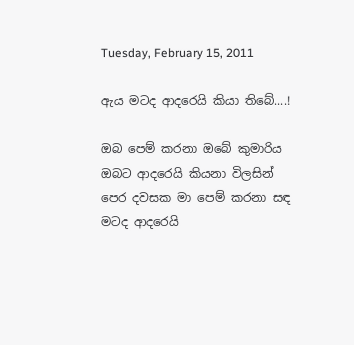Tuesday, February 15, 2011

ඇය මටද ආදරෙයි කියා තිබේ....!

ඔබ පෙම් කරනා ඔබේ කුමාරිය
ඔබට ආදරෙයි කියනා විලසින්
පෙර දවසක මා පෙම් කරනා සඳ
මටද ආදරෙයි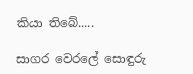කියා තිබේ.....

සාගර වෙරලේ සොඳුරු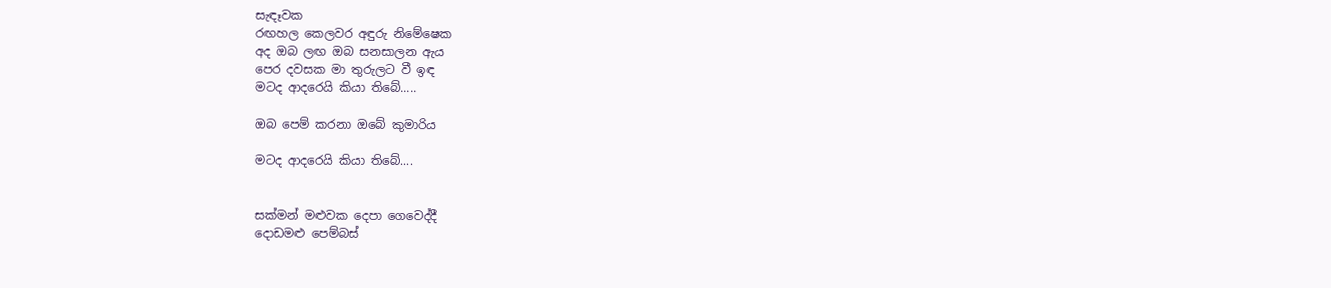සැඳෑවක
රඟහල කෙලවර අඳුරු නිමේෂෙක
අද ඔබ ලඟ ඔබ සනසාලන ඇය
පෙර දවසක මා තුරුලට වී ඉඳ
මටද ආදරෙයි කියා තිබේ.....

ඔබ පෙම් කරනා ඔබේ කුමාරිය

මටද ආදරෙයි කියා තිබේ....


සක්මන් මළුවක දෙපා ගෙවෙද්දී
දොඩමළු පෙම්බස්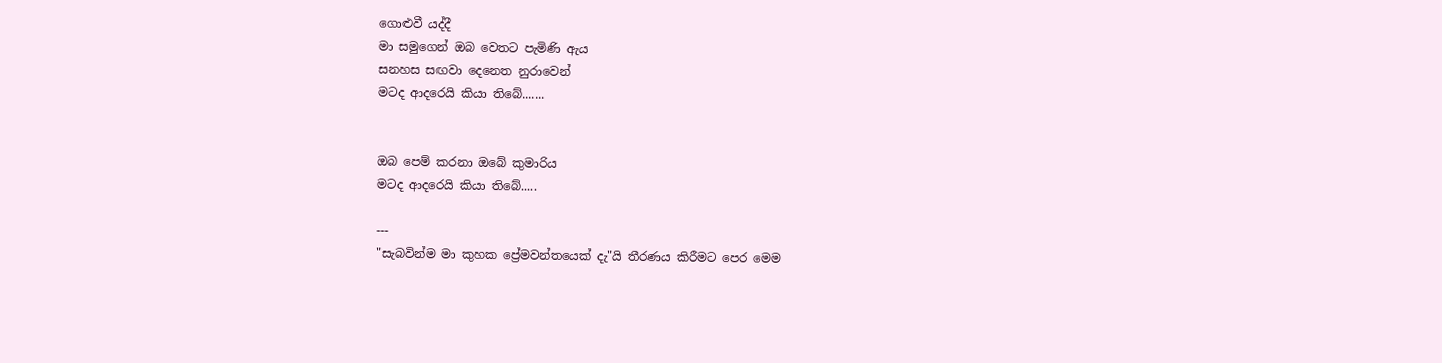ගොළුවී යද්දී
මා සමුගෙන් ඔබ වෙතට පැමිණි ඇය
සනහස සඟවා දෙනෙත නුරාවෙන්
මටද ආදරෙයි කියා තිබේ.......


ඔබ පෙම් කරනා ඔබේ කුමාරිය
මටද ආදරෙයි කියා තිබේ.....

---
"සැබවින්ම මා කුහක ප්‍රේමවන්තයෙක් දැ"යි තීරණය කිරීමට පෙර මෙම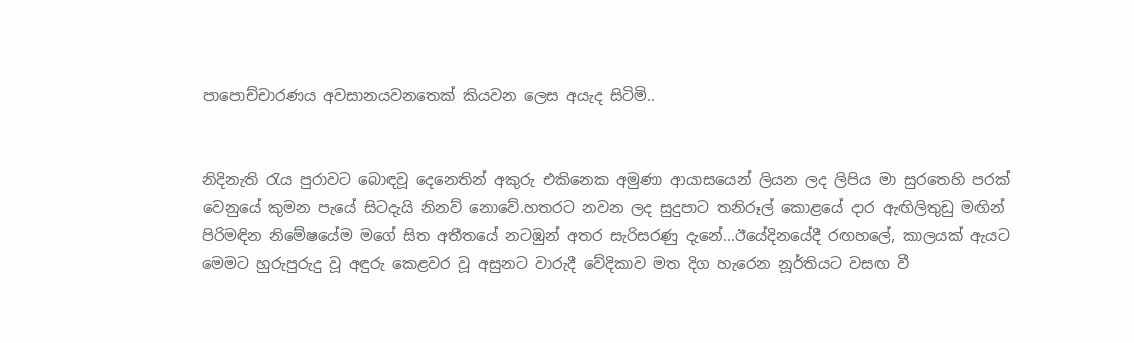පාපොච්චාරණය අවසානයවනතෙක් කියවන ලෙස අයැද සිටිමි..


නිදිනැති රැය පුරාවට බොඳවූ දෙනෙතින් අකුරු එකිනෙක අමුණා ආයාසයෙන් ලියන ලද ලිපිය මා සුරතෙහි පරක් වෙනුයේ කුමන පැයේ සිටදැයි නිනව් නොවේ.හතරට නවන ලද සුදුපාට තනිරූල් කොළයේ දාර ඇඟිලිතුඩු මඟින් පිරිමඳින නිමේෂයේම මගේ සිත අතීතයේ නටඹුන් අතර සැරිසරණු දැනේ...ඊයේදිනයේදී රඟහලේ, කාලයක් ඇයට මෙමට හුරුපුරුදු වූ අඳුරු කෙළවර වූ අසුනට වාරුදී වේදිකාව මත දිග හැරෙන නූර්තියට වසඟ වී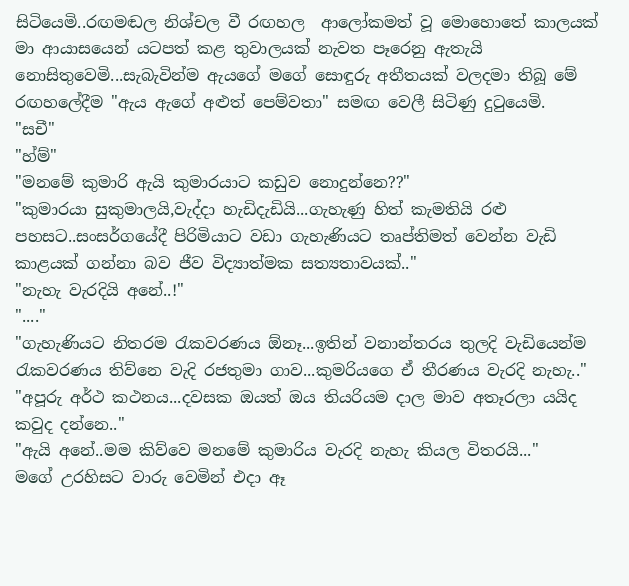සිටියෙමි..රඟමඬල නිශ්චල වී රඟහල  ආලෝකමත් වූ මොහොතේ කාලයක් මා ආයාසයෙන් යටපත් කළ තුවාලයක් නැවත පෑරෙනු ඇතැයි නොසිතුවෙමි...සැබැවින්ම ඇයගේ මගේ සොඳුරු අතීතයක් වලදමා තිබූ මේ රඟහලේදීම "ඇය ඇගේ අළුත් පෙම්වතා" සමඟ වෙලී සිටිණු දුටුයෙමි.
"සචී"
"හ්ම්"
"මනමේ කුමාරි ඇයි කුමාරයාට කඩුව නොදුන්නෙ??"
"කුමාරයා සුකුමාලයි,වැද්දා හැඩිදැඩියි...ගැහැණු හිත් කැමතියි රළු පහසට..සංසර්ගයේදී පිරිමියාට වඩා ගැහැණියට තෘප්තිමත් වෙන්න වැඩි කාළයක් ගන්නා බව ජීව විද්‍යාත්මක සත්‍යතාවයක්.."
"නැහැ වැරදියි අනේ..!"
"...."
"ගැහැණියට නිතරම රැකවරණය ඕනෑ...ඉතින් වනාන්තරය තුලදි වැඩියෙන්ම රැකවරණය තිව්නෙ වැදි රජතුමා ගාව...කුමරියගෙ ඒ තීරණය වැරදි නැහැ.."
"අපූරු අර්ථ කථනය...දවසක ඔයත් ඔය තියරියම දාල මාව අතෑරලා යයිද කවුද දන්නෙ.."
"ඇයි අනේ..මම කිව්වෙ මනමේ කුමාරිය වැරදි නැහැ කියල විතරයි..."
මගේ උරහිසට වාරු වෙමින් එදා ඈ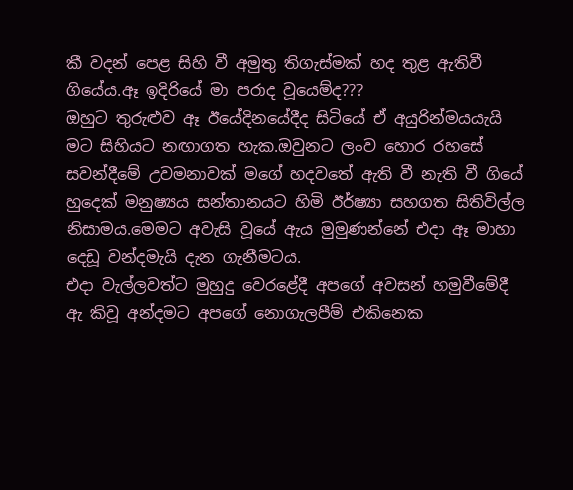කී වදන් පෙළ සිහි වී අමුතු තිගැස්මක් හද තුළ ඇතිවී ගියේය.ඈ ඉදිරියේ මා පරාද වූයෙම්ද???
ඔහුට තුරුළුව ඈ ඊයේදිනයේදීද සිටියේ ඒ අයුරින්මයයැයි මට සිහියට නඟාගත හැක.ඔවුනට ලංව හොර රහසේ සවන්දීමේ උවමනාවක් මගේ හදවතේ ඇති වී නැති වී ගියේ හුදෙක් මනුෂ්‍යය සන්තානයට හිමි ඊර්ෂ්‍යා සහගත සිතිවිල්ල නිසාමය.මෙමට අවැසි වූයේ ඇය මුමුණන්නේ එදා ඈ මාහා දෙඩූ වන්දමැයි දැන ගැනීමටය.
එදා වැල්ලවත්ට මුහුදු වෙරළේදී අපගේ අවසන් හමුවීමේදී ඇ කිවූ අන්දමට අපගේ නොගැලපීම් එකිනෙක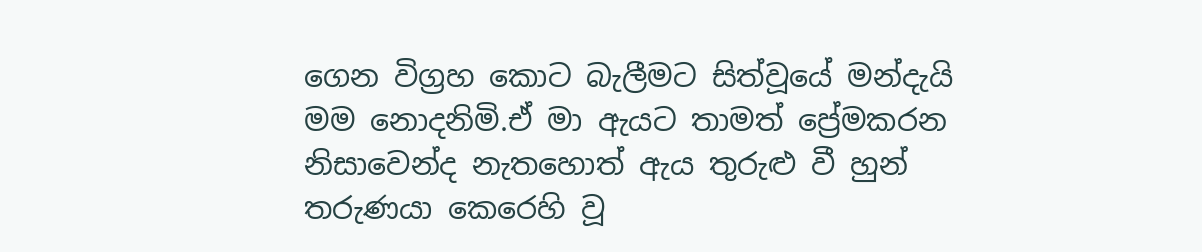ගෙන විග්‍රහ කොට බැලීමට සිත්වූයේ මන්දැයි මම නොදනිමි.ඒ මා ඇයට තාමත් ප්‍රේමකරන නිසාවෙන්ද නැතහොත් ඇය තුරුළු වී හුන් තරුණයා කෙරෙහි වූ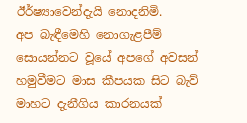ඊර්ෂ්‍යාවෙන්දැයි නොදනිමි.
අප බැඳීමෙහි නොගැළපීම් සොයන්නට වූයේ අපගේ අවසන් හමුවීමට මාස කීපයක සිට බැව් මාහට දැනීගිය කාරනයක්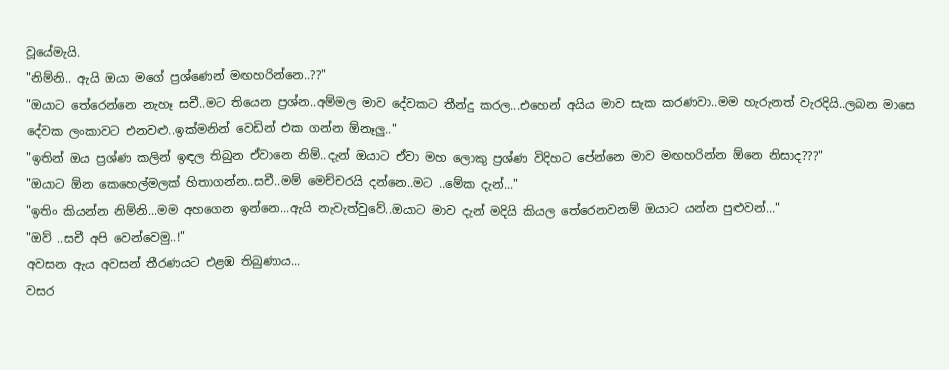වූයේමැයි.
"නිම්නි.. ඇයි ඔයා මගේ ප්‍රශ්ණෙන් මඟහරින්නෙ..??"
"ඔයාට තේරෙන්නෙ නැහෑ සචී..මට තියෙන ප්‍රශ්න..අම්මල මාව දේවකට තීන්දු කරල...එහෙන් අයිය මාව සැක කරණවා..මම හැරුනත් වැරදියි..ලබන මාසෙ දේවක ලංකාවට එනවළු..ඉක්මනින් වෙඩින් එක ගන්න ඕනෑලු.."
"ඉතින් ඔය ප්‍රශ්ණ කලින් ඉඳල තිබුන ඒවානෙ නිම්..දැන් ඔයාට ඒවා මහ ලොකු ප්‍රශ්ණ විදිහට පේන්නෙ මාව මඟහරින්න ඕනෙ නිසාද???"
"ඔයාට ඕන කෙහෙල්මලක් හිතාගන්න..සචී..මම් මෙච්චරයි දන්නෙ..මට ..මේක දැන්..."
"ඉතිං කියන්න නිම්නි...මම අහගෙන ඉන්නෙ...ඇයි නැවැත්වුවේ..ඔයාට මාව දැන් මදියි කියල තේරෙනවනම් ඔයාට යන්න පුළුවන්..."
"ඔව් ..සචී අපි වෙන්වෙමු..!"
අවසන ඇය අවසන් තීරණයට එළඹ තිබුණාය...
වසර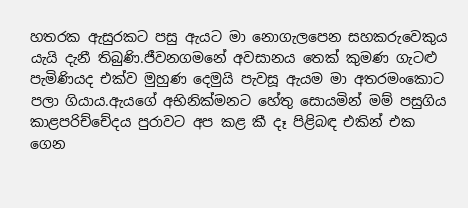හතරක ඇසුරකට පසු ඇයට මා නොගැලපෙන සහකරුවෙකුය යැයි දැනී තිබුණි.ජීවනගමනේ අවසානය තෙක් කුමණ ගැටළු පැමිණියද එක්ව මුහුණ දෙමුයි පැවසූ ඇයම මා අතරමංකොට පලා ගියාය.ඇයගේ අභිනික්මනට හේතු සොයමින් මම් පසුගිය කාළපරිච්චේදය පුරාවට අප කළ කී දෑ පිළිබඳ එකින් එක ගෙන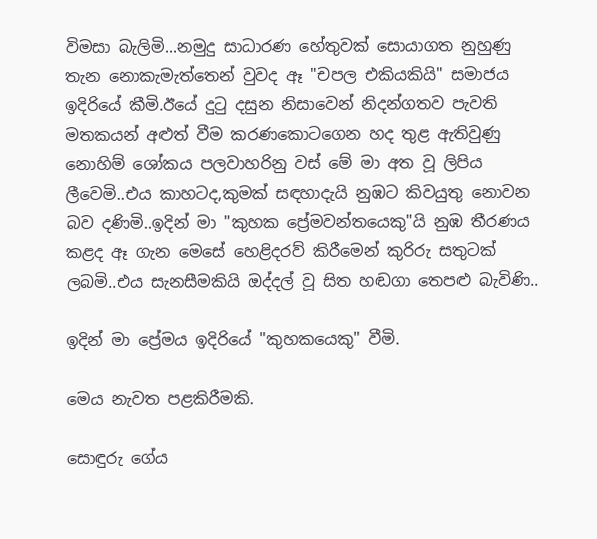විමසා බැලිමි...නමුදු සාධාරණ හේතුවක් සොයාගත නුහුණු තැන නොකැමැත්තෙන් වුවද ඈ "චපල එකියකියි" සමාජය ඉදිරියේ කීමි.ඊයේ දුටු දසුන නිසාවෙන් නිදන්ගතව පැවති මතකයන් අළුත් වීම කරණකොටගෙන හද තුළ ඇතිවුණු නොහිම් ශෝකය පලවාහරිනු වස් මේ මා අත වූ ලිපිය ලීවෙමි..එය කාහටද,කුමක් සඳහාදැයි නුඹට කිවයුතු නොවන බව දණිමි..ඉදින් මා "කුහක ප්‍රේමවන්තයෙකු"යි නුඹ තීරණය කළද ඈ ගැන මෙසේ හෙළිදරව් කිරීමෙන් කුරිරු සතුටක් ලබමි..එය සැනසීමකියි ඔද්දල් වූ සිත හඬගා තෙපළු බැවිණි..

ඉදින් මා ප්‍රේමය ඉදිරියේ "කුහකයෙකු" වීමි.

මෙය නැවත පළකිරීමකි.

සොඳුරු ගේය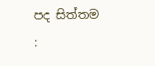පද සිත්තම :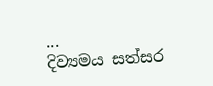...
දිව්‍යමය සත්සර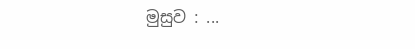මුසුව : ...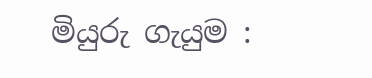මියුරු ගැයුම :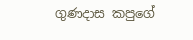ගුණදාස කපුගේ